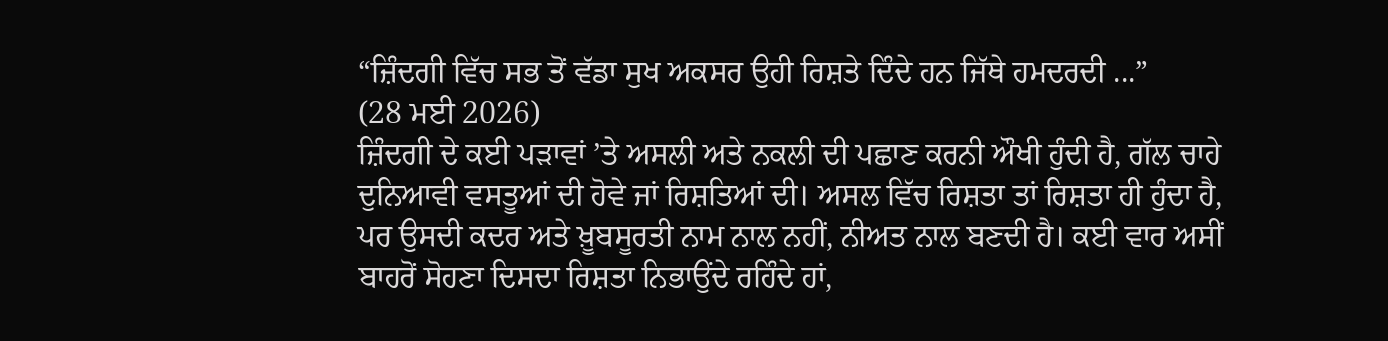“ਜ਼ਿੰਦਗੀ ਵਿੱਚ ਸਭ ਤੋਂ ਵੱਡਾ ਸੁਖ ਅਕਸਰ ਉਹੀ ਰਿਸ਼ਤੇ ਦਿੰਦੇ ਹਨ ਜਿੱਥੇ ਹਮਦਰਦੀ ...”
(28 ਮਈ 2026)
ਜ਼ਿੰਦਗੀ ਦੇ ਕਈ ਪੜਾਵਾਂ ’ਤੇ ਅਸਲੀ ਅਤੇ ਨਕਲੀ ਦੀ ਪਛਾਣ ਕਰਨੀ ਔਖੀ ਹੁੰਦੀ ਹੈ, ਗੱਲ ਚਾਹੇ ਦੁਨਿਆਵੀ ਵਸਤੂਆਂ ਦੀ ਹੋਵੇ ਜਾਂ ਰਿਸ਼ਤਿਆਂ ਦੀ। ਅਸਲ ਵਿੱਚ ਰਿਸ਼ਤਾ ਤਾਂ ਰਿਸ਼ਤਾ ਹੀ ਹੁੰਦਾ ਹੈ, ਪਰ ਉਸਦੀ ਕਦਰ ਅਤੇ ਖ਼ੂਬਸੂਰਤੀ ਨਾਮ ਨਾਲ ਨਹੀਂ, ਨੀਅਤ ਨਾਲ ਬਣਦੀ ਹੈ। ਕਈ ਵਾਰ ਅਸੀਂ ਬਾਹਰੋਂ ਸੋਹਣਾ ਦਿਸਦਾ ਰਿਸ਼ਤਾ ਨਿਭਾਉਂਦੇ ਰਹਿੰਦੇ ਹਾਂ,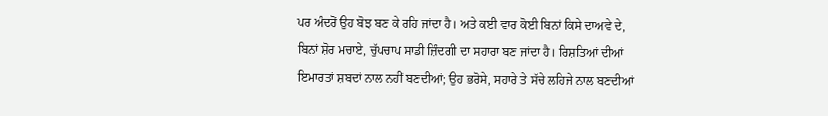ਪਰ ਅੰਦਰੋਂ ਉਹ ਬੋਝ ਬਣ ਕੇ ਰਹਿ ਜਾਂਦਾ ਹੈ। ਅਤੇ ਕਈ ਵਾਰ ਕੋਈ ਬਿਨਾਂ ਕਿਸੇ ਦਾਅਵੇ ਦੇ, ਬਿਨਾਂ ਸ਼ੋਰ ਮਚਾਏ, ਚੁੱਪਚਾਪ ਸਾਡੀ ਜ਼ਿੰਦਗੀ ਦਾ ਸਹਾਰਾ ਬਣ ਜਾਂਦਾ ਹੈ। ਰਿਸ਼ਤਿਆਂ ਦੀਆਂ ਇਮਾਰਤਾਂ ਸ਼ਬਦਾਂ ਨਾਲ ਨਹੀਂ ਬਣਦੀਆਂ; ਉਹ ਭਰੋਸੇ, ਸਹਾਰੇ ਤੇ ਸੱਚੇ ਲਹਿਜੇ ਨਾਲ ਬਣਦੀਆਂ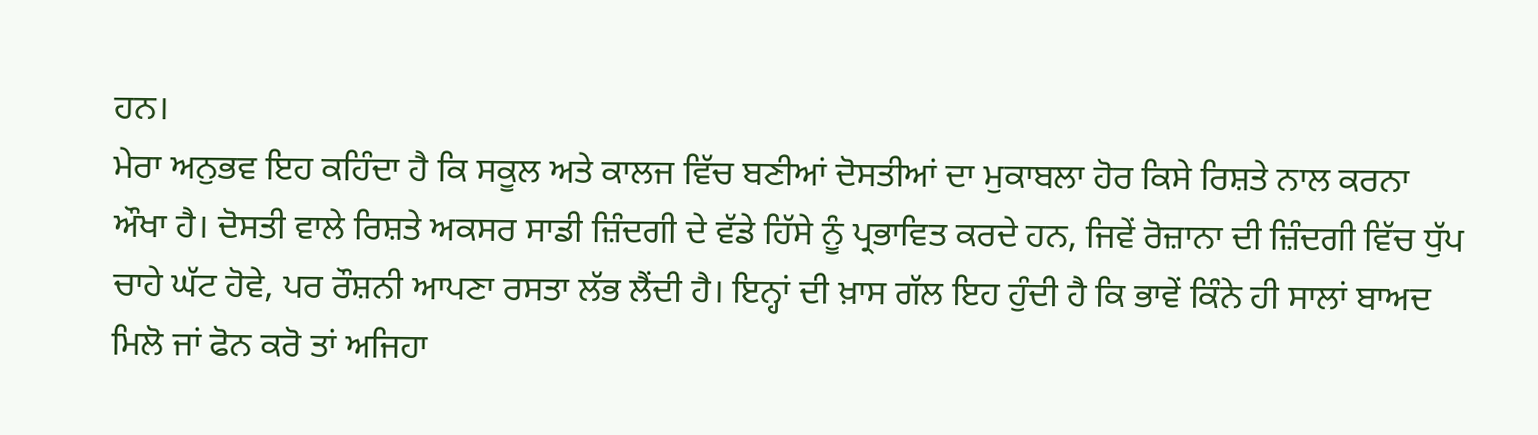ਹਨ।
ਮੇਰਾ ਅਨੁਭਵ ਇਹ ਕਹਿੰਦਾ ਹੈ ਕਿ ਸਕੂਲ ਅਤੇ ਕਾਲਜ ਵਿੱਚ ਬਣੀਆਂ ਦੋਸਤੀਆਂ ਦਾ ਮੁਕਾਬਲਾ ਹੋਰ ਕਿਸੇ ਰਿਸ਼ਤੇ ਨਾਲ ਕਰਨਾ ਔਖਾ ਹੈ। ਦੋਸਤੀ ਵਾਲੇ ਰਿਸ਼ਤੇ ਅਕਸਰ ਸਾਡੀ ਜ਼ਿੰਦਗੀ ਦੇ ਵੱਡੇ ਹਿੱਸੇ ਨੂੰ ਪ੍ਰਭਾਵਿਤ ਕਰਦੇ ਹਨ, ਜਿਵੇਂ ਰੋਜ਼ਾਨਾ ਦੀ ਜ਼ਿੰਦਗੀ ਵਿੱਚ ਧੁੱਪ ਚਾਹੇ ਘੱਟ ਹੋਵੇ, ਪਰ ਰੌਸ਼ਨੀ ਆਪਣਾ ਰਸਤਾ ਲੱਭ ਲੈਂਦੀ ਹੈ। ਇਨ੍ਹਾਂ ਦੀ ਖ਼ਾਸ ਗੱਲ ਇਹ ਹੁੰਦੀ ਹੈ ਕਿ ਭਾਵੇਂ ਕਿੰਨੇ ਹੀ ਸਾਲਾਂ ਬਾਅਦ ਮਿਲੋ ਜਾਂ ਫੋਨ ਕਰੋ ਤਾਂ ਅਜਿਹਾ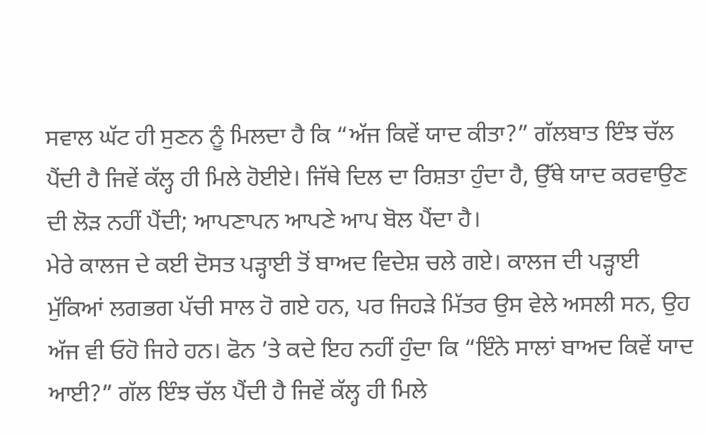ਸਵਾਲ ਘੱਟ ਹੀ ਸੁਣਨ ਨੂੰ ਮਿਲਦਾ ਹੈ ਕਿ “ਅੱਜ ਕਿਵੇਂ ਯਾਦ ਕੀਤਾ?” ਗੱਲਬਾਤ ਇੰਝ ਚੱਲ ਪੈਂਦੀ ਹੈ ਜਿਵੇਂ ਕੱਲ੍ਹ ਹੀ ਮਿਲੇ ਹੋਈਏ। ਜਿੱਥੇ ਦਿਲ ਦਾ ਰਿਸ਼ਤਾ ਹੁੰਦਾ ਹੈ, ਉੱਥੇ ਯਾਦ ਕਰਵਾਉਣ ਦੀ ਲੋੜ ਨਹੀਂ ਪੈਂਦੀ; ਆਪਣਾਪਨ ਆਪਣੇ ਆਪ ਬੋਲ ਪੈਂਦਾ ਹੈ।
ਮੇਰੇ ਕਾਲਜ ਦੇ ਕਈ ਦੋਸਤ ਪੜ੍ਹਾਈ ਤੋਂ ਬਾਅਦ ਵਿਦੇਸ਼ ਚਲੇ ਗਏ। ਕਾਲਜ ਦੀ ਪੜ੍ਹਾਈ ਮੁੱਕਿਆਂ ਲਗਭਗ ਪੱਚੀ ਸਾਲ ਹੋ ਗਏ ਹਨ, ਪਰ ਜਿਹੜੇ ਮਿੱਤਰ ਉਸ ਵੇਲੇ ਅਸਲੀ ਸਨ, ਉਹ ਅੱਜ ਵੀ ਓਹੋ ਜਿਹੇ ਹਨ। ਫੋਨ ’ਤੇ ਕਦੇ ਇਹ ਨਹੀਂ ਹੁੰਦਾ ਕਿ “ਇੰਨੇ ਸਾਲਾਂ ਬਾਅਦ ਕਿਵੇਂ ਯਾਦ ਆਈ?” ਗੱਲ ਇੰਝ ਚੱਲ ਪੈਂਦੀ ਹੈ ਜਿਵੇਂ ਕੱਲ੍ਹ ਹੀ ਮਿਲੇ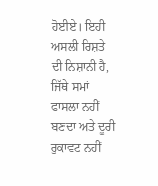ਹੋਈਏ। ਇਹੀ ਅਸਲੀ ਰਿਸ਼ਤੇ ਦੀ ਨਿਸ਼ਾਨੀ ਹੈ, ਜਿੱਥੇ ਸਮਾਂ ਫਾਸਲਾ ਨਹੀਂ ਬਣਦਾ ਅਤੇ ਦੂਰੀ ਰੁਕਾਵਟ ਨਹੀਂ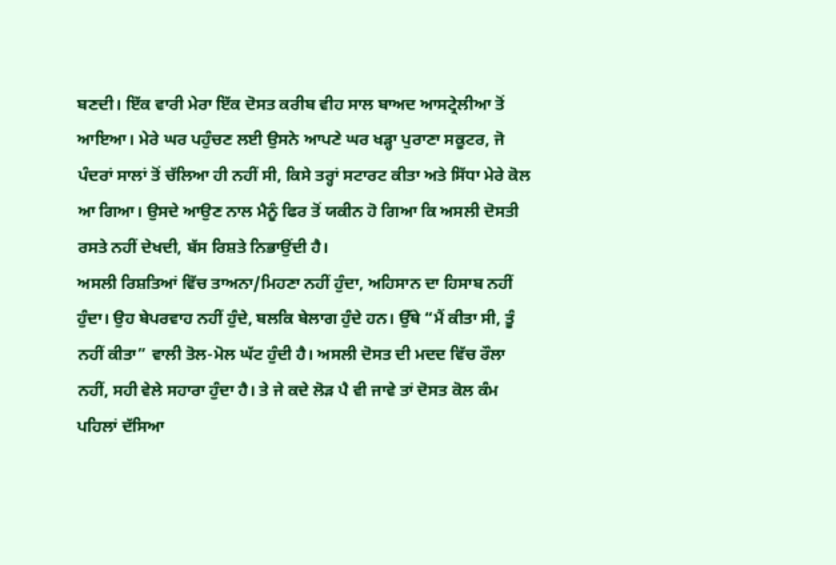ਬਣਦੀ। ਇੱਕ ਵਾਰੀ ਮੇਰਾ ਇੱਕ ਦੋਸਤ ਕਰੀਬ ਵੀਹ ਸਾਲ ਬਾਅਦ ਆਸਟ੍ਰੇਲੀਆ ਤੋਂ ਆਇਆ। ਮੇਰੇ ਘਰ ਪਹੁੰਚਣ ਲਈ ਉਸਨੇ ਆਪਣੇ ਘਰ ਖੜ੍ਹਾ ਪੁਰਾਣਾ ਸਕੂਟਰ, ਜੋ ਪੰਦਰਾਂ ਸਾਲਾਂ ਤੋਂ ਚੱਲਿਆ ਹੀ ਨਹੀਂ ਸੀ, ਕਿਸੇ ਤਰ੍ਹਾਂ ਸਟਾਰਟ ਕੀਤਾ ਅਤੇ ਸਿੱਧਾ ਮੇਰੇ ਕੋਲ ਆ ਗਿਆ। ਉਸਦੇ ਆਉਣ ਨਾਲ ਮੈਨੂੰ ਫਿਰ ਤੋਂ ਯਕੀਨ ਹੋ ਗਿਆ ਕਿ ਅਸਲੀ ਦੋਸਤੀ ਰਸਤੇ ਨਹੀਂ ਦੇਖਦੀ, ਬੱਸ ਰਿਸ਼ਤੇ ਨਿਭਾਉਂਦੀ ਹੈ।
ਅਸਲੀ ਰਿਸ਼ਤਿਆਂ ਵਿੱਚ ਤਾਅਨਾ/ਮਿਹਣਾ ਨਹੀਂ ਹੁੰਦਾ, ਅਹਿਸਾਨ ਦਾ ਹਿਸਾਬ ਨਹੀਂ ਹੁੰਦਾ। ਉਹ ਬੇਪਰਵਾਹ ਨਹੀਂ ਹੁੰਦੇ, ਬਲਕਿ ਬੇਲਾਗ ਹੁੰਦੇ ਹਨ। ਉੱਥੇ “ਮੈਂ ਕੀਤਾ ਸੀ, ਤੂੰ ਨਹੀਂ ਕੀਤਾ” ਵਾਲੀ ਤੋਲ-ਮੋਲ ਘੱਟ ਹੁੰਦੀ ਹੈ। ਅਸਲੀ ਦੋਸਤ ਦੀ ਮਦਦ ਵਿੱਚ ਰੌਲਾ ਨਹੀਂ, ਸਹੀ ਵੇਲੇ ਸਹਾਰਾ ਹੁੰਦਾ ਹੈ। ਤੇ ਜੇ ਕਦੇ ਲੋੜ ਪੈ ਵੀ ਜਾਵੇ ਤਾਂ ਦੋਸਤ ਕੋਲ ਕੰਮ ਪਹਿਲਾਂ ਦੱਸਿਆ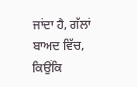ਜਾਂਦਾ ਹੈ, ਗੱਲਾਂ ਬਾਅਦ ਵਿੱਚ, ਕਿਉਂਕਿ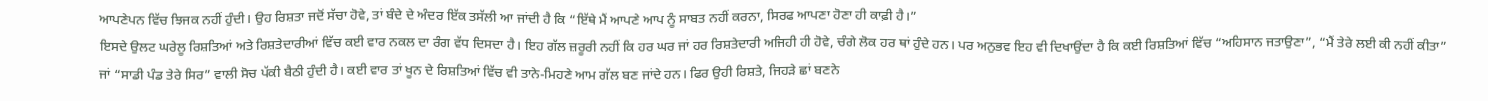ਆਪਣੇਪਨ ਵਿੱਚ ਝਿਜਕ ਨਹੀਂ ਹੁੰਦੀ। ਉਹ ਰਿਸ਼ਤਾ ਜਦੋਂ ਸੱਚਾ ਹੋਵੇ, ਤਾਂ ਬੰਦੇ ਦੇ ਅੰਦਰ ਇੱਕ ਤਸੱਲੀ ਆ ਜਾਂਦੀ ਹੈ ਕਿ “ਇੱਥੇ ਮੈਂ ਆਪਣੇ ਆਪ ਨੂੰ ਸਾਬਤ ਨਹੀਂ ਕਰਨਾ, ਸਿਰਫ ਆਪਣਾ ਹੋਣਾ ਹੀ ਕਾਫ਼ੀ ਹੈ।”
ਇਸਦੇ ਉਲਟ ਘਰੇਲੂ ਰਿਸ਼ਤਿਆਂ ਅਤੇ ਰਿਸ਼ਤੇਦਾਰੀਆਂ ਵਿੱਚ ਕਈ ਵਾਰ ਨਕਲ ਦਾ ਰੰਗ ਵੱਧ ਦਿਸਦਾ ਹੈ। ਇਹ ਗੱਲ ਜ਼ਰੂਰੀ ਨਹੀਂ ਕਿ ਹਰ ਘਰ ਜਾਂ ਹਰ ਰਿਸ਼ਤੇਦਾਰੀ ਅਜਿਹੀ ਹੀ ਹੋਵੇ, ਚੰਗੇ ਲੋਕ ਹਰ ਥਾਂ ਹੁੰਦੇ ਹਨ। ਪਰ ਅਨੁਭਵ ਇਹ ਵੀ ਦਿਖਾਉਂਦਾ ਹੈ ਕਿ ਕਈ ਰਿਸ਼ਤਿਆਂ ਵਿੱਚ “ਅਹਿਸਾਨ ਜਤਾਉਣਾ”, “ਮੈਂ ਤੇਰੇ ਲਈ ਕੀ ਨਹੀਂ ਕੀਤਾ” ਜਾਂ “ਸਾਡੀ ਪੰਡ ਤੇਰੇ ਸਿਰ” ਵਾਲੀ ਸੋਚ ਪੱਕੀ ਬੈਠੀ ਹੁੰਦੀ ਹੈ। ਕਈ ਵਾਰ ਤਾਂ ਖੂਨ ਦੇ ਰਿਸ਼ਤਿਆਂ ਵਿੱਚ ਵੀ ਤਾਨੇ-ਮਿਹਣੇ ਆਮ ਗੱਲ ਬਣ ਜਾਂਦੇ ਹਨ। ਫਿਰ ਉਹੀ ਰਿਸ਼ਤੇ, ਜਿਹੜੇ ਛਾਂ ਬਣਨੇ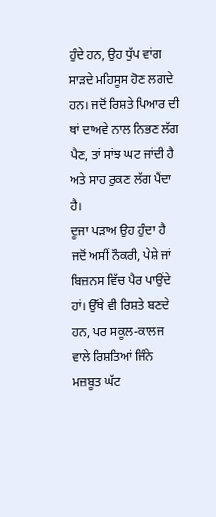ਹੁੰਦੇ ਹਨ, ਉਹ ਧੁੱਪ ਵਾਂਗ ਸਾੜਦੇ ਮਹਿਸੂਸ ਹੋਣ ਲਗਦੇ ਹਨ। ਜਦੋਂ ਰਿਸ਼ਤੇ ਪਿਆਰ ਦੀ ਥਾਂ ਦਾਅਵੇ ਨਾਲ ਨਿਭਣ ਲੱਗ ਪੈਣ, ਤਾਂ ਸਾਂਝ ਘਟ ਜਾਂਦੀ ਹੈ ਅਤੇ ਸਾਹ ਰੁਕਣ ਲੱਗ ਪੈਂਦਾ ਹੈ।
ਦੂਜਾ ਪੜਾਅ ਉਹ ਹੁੰਦਾ ਹੈ ਜਦੋਂ ਅਸੀਂ ਨੌਕਰੀ, ਪੇਸ਼ੇ ਜਾਂ ਬਿਜ਼ਨਸ ਵਿੱਚ ਪੈਰ ਪਾਉਂਦੇ ਹਾਂ। ਉੱਥੇ ਵੀ ਰਿਸ਼ਤੇ ਬਣਦੇ ਹਨ, ਪਰ ਸਕੂਲ-ਕਾਲਜ ਵਾਲੇ ਰਿਸ਼ਤਿਆਂ ਜਿੰਨੇ ਮਜ਼ਬੂਤ ਘੱਟ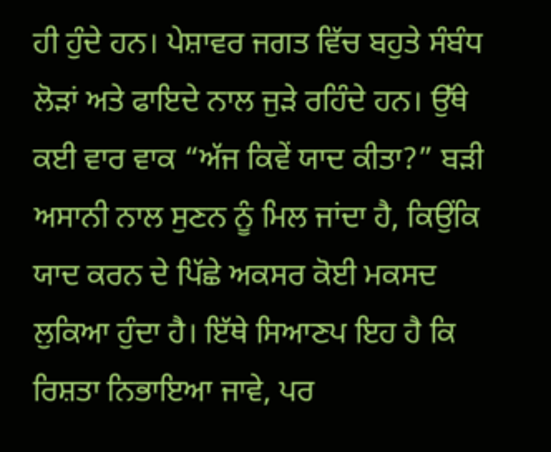ਹੀ ਹੁੰਦੇ ਹਨ। ਪੇਸ਼ਾਵਰ ਜਗਤ ਵਿੱਚ ਬਹੁਤੇ ਸੰਬੰਧ ਲੋੜਾਂ ਅਤੇ ਫਾਇਦੇ ਨਾਲ ਜੁੜੇ ਰਹਿੰਦੇ ਹਨ। ਉੱਥੇ ਕਈ ਵਾਰ ਵਾਕ “ਅੱਜ ਕਿਵੇਂ ਯਾਦ ਕੀਤਾ?” ਬੜੀ ਅਸਾਨੀ ਨਾਲ ਸੁਣਨ ਨੂੰ ਮਿਲ ਜਾਂਦਾ ਹੈ, ਕਿਉਂਕਿ ਯਾਦ ਕਰਨ ਦੇ ਪਿੱਛੇ ਅਕਸਰ ਕੋਈ ਮਕਸਦ ਲੁਕਿਆ ਹੁੰਦਾ ਹੈ। ਇੱਥੇ ਸਿਆਣਪ ਇਹ ਹੈ ਕਿ ਰਿਸ਼ਤਾ ਨਿਭਾਇਆ ਜਾਵੇ, ਪਰ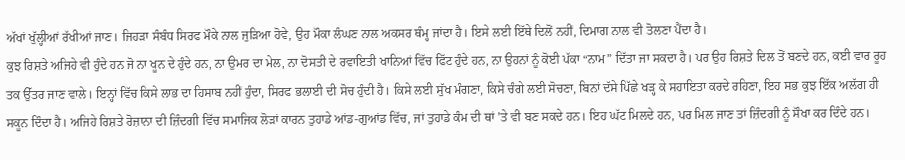ਅੱਖਾਂ ਖੁੱਲ੍ਹੀਆਂ ਰੱਖੀਆਂ ਜਾਣ। ਜਿਹੜਾ ਸੰਬੰਧ ਸਿਰਫ ਮੌਕੇ ਨਾਲ ਜੁੜਿਆ ਹੋਵੇ, ਉਹ ਮੌਕਾ ਲੰਘਣ ਨਾਲ ਅਕਸਰ ਥੰਮ੍ਹ ਜਾਂਦਾ ਹੈ। ਇਸੇ ਲਈ ਇੱਥੇ ਦਿਲੋਂ ਨਹੀਂ, ਦਿਮਾਗ ਨਾਲ ਵੀ ਤੋਲਣਾ ਪੈਂਦਾ ਹੈ।
ਕੁਝ ਰਿਸ਼ਤੇ ਅਜਿਹੇ ਵੀ ਹੁੰਦੇ ਹਨ ਜੋ ਨਾ ਖੂਨ ਦੇ ਹੁੰਦੇ ਹਨ, ਨਾ ਉਮਰ ਦਾ ਮੇਲ, ਨਾ ਦੋਸਤੀ ਦੇ ਰਵਾਇਤੀ ਖਾਨਿਆਂ ਵਿੱਚ ਫਿੱਟ ਹੁੰਦੇ ਹਨ, ਨਾ ਉਹਨਾਂ ਨੂੰ ਕੋਈ ਪੱਕਾ “ਨਾਮ” ਦਿੱਤਾ ਜਾ ਸਕਦਾ ਹੈ। ਪਰ ਉਹ ਰਿਸ਼ਤੇ ਦਿਲ ਤੋਂ ਬਣਦੇ ਹਨ, ਕਈ ਵਾਰ ਰੂਹ ਤਕ ਉੱਤਰ ਜਾਣ ਵਾਲੇ। ਇਨ੍ਹਾਂ ਵਿੱਚ ਕਿਸੇ ਲਾਭ ਦਾ ਹਿਸਾਬ ਨਹੀਂ ਹੁੰਦਾ, ਸਿਰਫ ਭਲਾਈ ਦੀ ਸੋਚ ਹੁੰਦੀ ਹੈ। ਕਿਸੇ ਲਈ ਸੁੱਖ ਮੰਗਣਾ, ਕਿਸੇ ਚੰਗੇ ਲਈ ਸੋਚਣਾ, ਬਿਨਾਂ ਦੱਸੇ ਪਿੱਛੇ ਖੜ੍ਹ ਕੇ ਸਹਾਇਤਾ ਕਰਦੇ ਰਹਿਣਾ, ਇਹ ਸਭ ਕੁਝ ਇੱਕ ਅਲੱਗ ਹੀ ਸਕੂਨ ਦਿੰਦਾ ਹੈ। ਅਜਿਹੇ ਰਿਸ਼ਤੇ ਰੋਜ਼ਾਨਾ ਦੀ ਜ਼ਿੰਦਗੀ ਵਿੱਚ ਸਮਾਜਿਕ ਲੋੜਾਂ ਕਾਰਨ ਤੁਹਾਡੇ ਆਂਡ-ਗੁਆਂਡ ਵਿੱਚ, ਜਾਂ ਤੁਹਾਡੇ ਕੰਮ ਦੀ ਥਾਂ ’ਤੇ ਵੀ ਬਣ ਸਕਦੇ ਹਨ। ਇਹ ਘੱਟ ਮਿਲਦੇ ਹਨ, ਪਰ ਮਿਲ ਜਾਣ ਤਾਂ ਜ਼ਿੰਦਗੀ ਨੂੰ ਸੌਖਾ ਕਰ ਦਿੰਦੇ ਹਨ।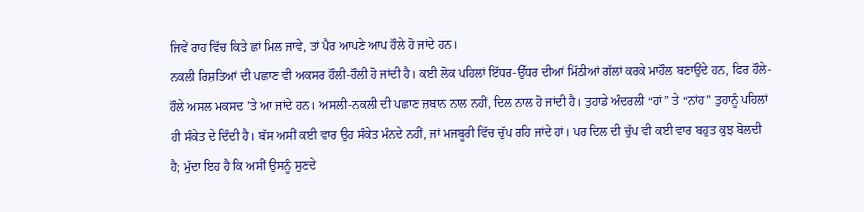ਜਿਵੇਂ ਰਾਹ ਵਿੱਚ ਕਿਤੇ ਛਾਂ ਮਿਲ ਜਾਵੇ, ਤਾਂ ਪੈਰ ਆਪਣੇ ਆਪ ਹੌਲੇ ਹੋ ਜਾਂਦੇ ਹਨ।
ਨਕਲੀ ਰਿਸ਼ਤਿਆਂ ਦੀ ਪਛਾਣ ਵੀ ਅਕਸਰ ਹੌਲੀ-ਹੌਲੀ ਹੋ ਜਾਂਦੀ ਹੈ। ਕਈ ਲੋਕ ਪਹਿਲਾਂ ਇੱਧਰ-ਉੱਧਰ ਦੀਆਂ ਮਿੱਠੀਆਂ ਗੱਲਾਂ ਕਰਕੇ ਮਾਹੌਲ ਬਣਾਉਂਦੇ ਹਨ, ਫਿਰ ਹੌਲੇ-ਹੌਲੇ ਅਸਲ ਮਕਸਦ ’ਤੇ ਆ ਜਾਂਦੇ ਹਨ। ਅਸਲੀ-ਨਕਲੀ ਦੀ ਪਛਾਣ ਜ਼ਬਾਨ ਨਾਲ ਨਹੀਂ, ਦਿਲ ਨਾਲ ਹੋ ਜਾਂਦੀ ਹੈ। ਤੁਹਾਡੇ ਅੰਦਰਲੀ “ਹਾਂ” ਤੇ “ਨਾਂਹ” ਤੁਹਾਨੂੰ ਪਹਿਲਾਂ ਹੀ ਸੰਕੇਤ ਦੇ ਦਿੰਦੀ ਹੈ। ਬੱਸ ਅਸੀਂ ਕਈ ਵਾਰ ਉਹ ਸੰਕੇਤ ਮੰਨਦੇ ਨਹੀਂ, ਜਾਂ ਮਜਬੂਰੀ ਵਿੱਚ ਚੁੱਪ ਰਹਿ ਜਾਂਦੇ ਹਾਂ। ਪਰ ਦਿਲ ਦੀ ਚੁੱਪ ਵੀ ਕਈ ਵਾਰ ਬਹੁਤ ਕੁਝ ਬੋਲਦੀ ਹੈ; ਮੁੱਦਾ ਇਹ ਹੈ ਕਿ ਅਸੀਂ ਉਸਨੂੰ ਸੁਣਦੇ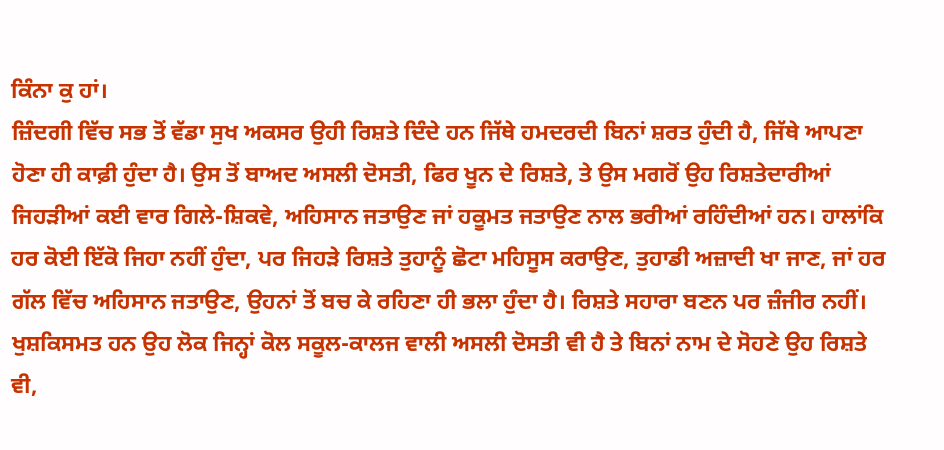ਕਿੰਨਾ ਕੁ ਹਾਂ।
ਜ਼ਿੰਦਗੀ ਵਿੱਚ ਸਭ ਤੋਂ ਵੱਡਾ ਸੁਖ ਅਕਸਰ ਉਹੀ ਰਿਸ਼ਤੇ ਦਿੰਦੇ ਹਨ ਜਿੱਥੇ ਹਮਦਰਦੀ ਬਿਨਾਂ ਸ਼ਰਤ ਹੁੰਦੀ ਹੈ, ਜਿੱਥੇ ਆਪਣਾ ਹੋਣਾ ਹੀ ਕਾਫ਼ੀ ਹੁੰਦਾ ਹੈ। ਉਸ ਤੋਂ ਬਾਅਦ ਅਸਲੀ ਦੋਸਤੀ, ਫਿਰ ਖੂਨ ਦੇ ਰਿਸ਼ਤੇ, ਤੇ ਉਸ ਮਗਰੋਂ ਉਹ ਰਿਸ਼ਤੇਦਾਰੀਆਂ ਜਿਹੜੀਆਂ ਕਈ ਵਾਰ ਗਿਲੇ-ਸ਼ਿਕਵੇ, ਅਹਿਸਾਨ ਜਤਾਉਣ ਜਾਂ ਹਕੂਮਤ ਜਤਾਉਣ ਨਾਲ ਭਰੀਆਂ ਰਹਿੰਦੀਆਂ ਹਨ। ਹਾਲਾਂਕਿ ਹਰ ਕੋਈ ਇੱਕੋ ਜਿਹਾ ਨਹੀਂ ਹੁੰਦਾ, ਪਰ ਜਿਹੜੇ ਰਿਸ਼ਤੇ ਤੁਹਾਨੂੰ ਛੋਟਾ ਮਹਿਸੂਸ ਕਰਾਉਣ, ਤੁਹਾਡੀ ਅਜ਼ਾਦੀ ਖਾ ਜਾਣ, ਜਾਂ ਹਰ ਗੱਲ ਵਿੱਚ ਅਹਿਸਾਨ ਜਤਾਉਣ, ਉਹਨਾਂ ਤੋਂ ਬਚ ਕੇ ਰਹਿਣਾ ਹੀ ਭਲਾ ਹੁੰਦਾ ਹੈ। ਰਿਸ਼ਤੇ ਸਹਾਰਾ ਬਣਨ ਪਰ ਜ਼ੰਜੀਰ ਨਹੀਂ।
ਖੁਸ਼ਕਿਸਮਤ ਹਨ ਉਹ ਲੋਕ ਜਿਨ੍ਹਾਂ ਕੋਲ ਸਕੂਲ-ਕਾਲਜ ਵਾਲੀ ਅਸਲੀ ਦੋਸਤੀ ਵੀ ਹੈ ਤੇ ਬਿਨਾਂ ਨਾਮ ਦੇ ਸੋਹਣੇ ਉਹ ਰਿਸ਼ਤੇ ਵੀ,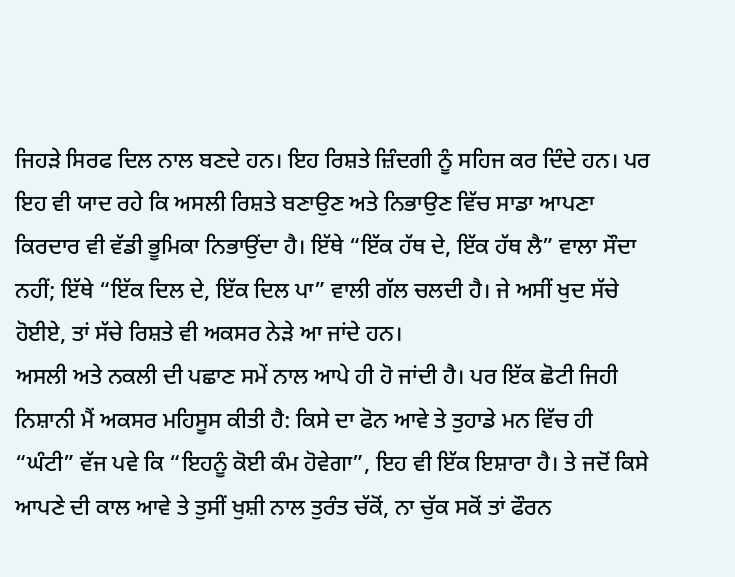ਜਿਹੜੇ ਸਿਰਫ ਦਿਲ ਨਾਲ ਬਣਦੇ ਹਨ। ਇਹ ਰਿਸ਼ਤੇ ਜ਼ਿੰਦਗੀ ਨੂੰ ਸਹਿਜ ਕਰ ਦਿੰਦੇ ਹਨ। ਪਰ ਇਹ ਵੀ ਯਾਦ ਰਹੇ ਕਿ ਅਸਲੀ ਰਿਸ਼ਤੇ ਬਣਾਉਣ ਅਤੇ ਨਿਭਾਉਣ ਵਿੱਚ ਸਾਡਾ ਆਪਣਾ ਕਿਰਦਾਰ ਵੀ ਵੱਡੀ ਭੂਮਿਕਾ ਨਿਭਾਉਂਦਾ ਹੈ। ਇੱਥੇ “ਇੱਕ ਹੱਥ ਦੇ, ਇੱਕ ਹੱਥ ਲੈ” ਵਾਲਾ ਸੌਦਾ ਨਹੀਂ; ਇੱਥੇ “ਇੱਕ ਦਿਲ ਦੇ, ਇੱਕ ਦਿਲ ਪਾ” ਵਾਲੀ ਗੱਲ ਚਲਦੀ ਹੈ। ਜੇ ਅਸੀਂ ਖੁਦ ਸੱਚੇ ਹੋਈਏ, ਤਾਂ ਸੱਚੇ ਰਿਸ਼ਤੇ ਵੀ ਅਕਸਰ ਨੇੜੇ ਆ ਜਾਂਦੇ ਹਨ।
ਅਸਲੀ ਅਤੇ ਨਕਲੀ ਦੀ ਪਛਾਣ ਸਮੇਂ ਨਾਲ ਆਪੇ ਹੀ ਹੋ ਜਾਂਦੀ ਹੈ। ਪਰ ਇੱਕ ਛੋਟੀ ਜਿਹੀ ਨਿਸ਼ਾਨੀ ਮੈਂ ਅਕਸਰ ਮਹਿਸੂਸ ਕੀਤੀ ਹੈ: ਕਿਸੇ ਦਾ ਫੋਨ ਆਵੇ ਤੇ ਤੁਹਾਡੇ ਮਨ ਵਿੱਚ ਹੀ “ਘੰਟੀ” ਵੱਜ ਪਵੇ ਕਿ “ਇਹਨੂੰ ਕੋਈ ਕੰਮ ਹੋਵੇਗਾ”, ਇਹ ਵੀ ਇੱਕ ਇਸ਼ਾਰਾ ਹੈ। ਤੇ ਜਦੋਂ ਕਿਸੇ ਆਪਣੇ ਦੀ ਕਾਲ ਆਵੇ ਤੇ ਤੁਸੀਂ ਖੁਸ਼ੀ ਨਾਲ ਤੁਰੰਤ ਚੱਕੋਂ, ਨਾ ਚੁੱਕ ਸਕੋਂ ਤਾਂ ਫੌਰਨ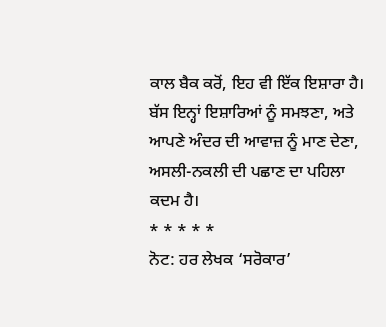ਕਾਲ ਬੈਕ ਕਰੋਂ, ਇਹ ਵੀ ਇੱਕ ਇਸ਼ਾਰਾ ਹੈ। ਬੱਸ ਇਨ੍ਹਾਂ ਇਸ਼ਾਰਿਆਂ ਨੂੰ ਸਮਝਣਾ, ਅਤੇ ਆਪਣੇ ਅੰਦਰ ਦੀ ਆਵਾਜ਼ ਨੂੰ ਮਾਣ ਦੇਣਾ, ਅਸਲੀ-ਨਕਲੀ ਦੀ ਪਛਾਣ ਦਾ ਪਹਿਲਾ ਕਦਮ ਹੈ।
* * * * *
ਨੋਟ: ਹਰ ਲੇਖਕ ‘ਸਰੋਕਾਰ’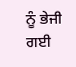ਨੂੰ ਭੇਜੀ ਗਈ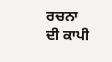ਰਚਨਾ ਦੀ ਕਾਪੀ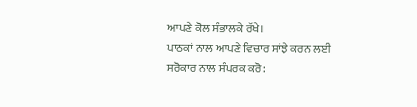ਆਪਣੇ ਕੋਲ ਸੰਭਾਲਕੇ ਰੱਖੇ।
ਪਾਠਕਾਂ ਨਾਲ ਆਪਣੇ ਵਿਚਾਰ ਸਾਂਝੇ ਕਰਨ ਲਈ ਸਰੋਕਾਰ ਨਾਲ ਸੰਪਰਕ ਕਰੋ: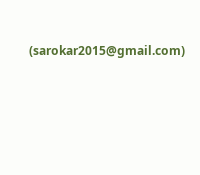(sarokar2015@gmail.com)